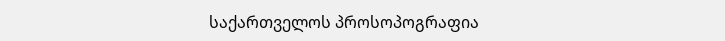საქართველოს პროსოპოგრაფია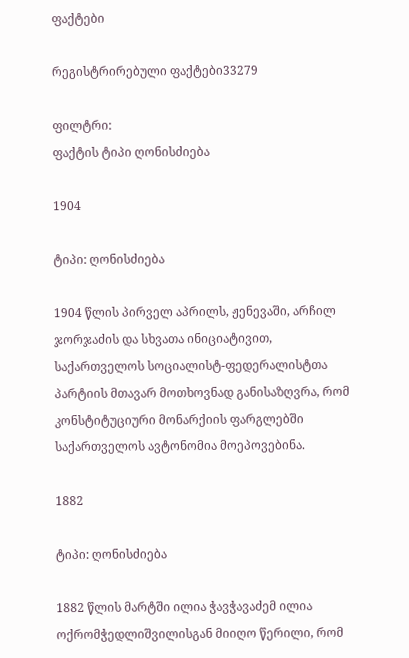ფაქტები

რეგისტრირებული ფაქტები33279

ფილტრი:
ფაქტის ტიპი ღონისძიება

1904

ტიპი: ღონისძიება

1904 წლის პირველ აპრილს, ჟენევაში, არჩილ ჯორჯაძის და სხვათა ინიციატივით, საქართველოს სოციალისტ-ფედერალისტთა პარტიის მთავარ მოთხოვნად განისაზღვრა, რომ კონსტიტუციური მონარქიის ფარგლებში საქართველოს ავტონომია მოეპოვებინა.

1882

ტიპი: ღონისძიება

1882 წლის მარტში ილია ჭავჭავაძემ ილია ოქრომჭედლიშვილისგან მიიღო წერილი, რომ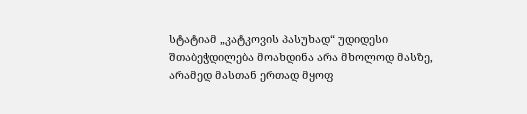სტატიამ „კატკოვის პასუხად“ უდიდესი შთაბეჭდილება მოახდინა არა მხოლოდ მასზე, არამედ მასთან ერთად მყოფ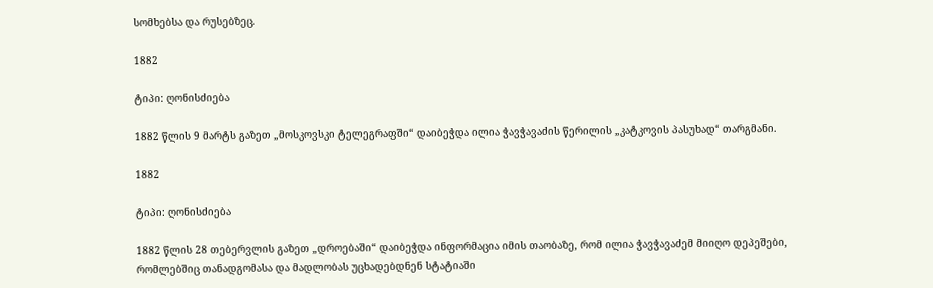სომხებსა და რუსებზეც.

1882

ტიპი: ღონისძიება

1882 წლის 9 მარტს გაზეთ „მოსკოვსკი ტელეგრაფში“ დაიბეჭდა ილია ჭავჭავაძის წერილის „კატკოვის პასუხად“ თარგმანი.

1882

ტიპი: ღონისძიება

1882 წლის 28 თებერვლის გაზეთ „დროებაში“ დაიბეჭდა ინფორმაცია იმის თაობაზე, რომ ილია ჭავჭავაძემ მიიღო დეპეშები, რომლებშიც თანადგომასა და მადლობას უცხადებდნენ სტატიაში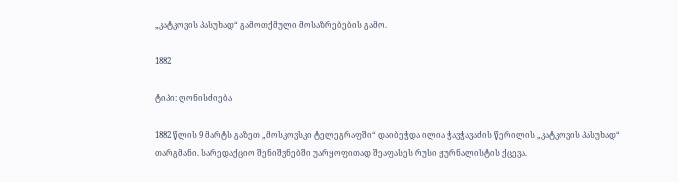„კატკოვის პასუხად“ გამოთქმული მოსაზრებების გამო.

1882

ტიპი: ღონისძიება

1882 წლის 9 მარტს გაზეთ „მოსკოვსკი ტელეგრაფში“ დაიბეჭდა ილია ჭავჭავაძის წერილის „კატკოვის პასუხად“ თარგმანი. სარედაქციო შენიშვნებში უარყოფითად შეაფასეს რუსი ჟურნალისტის ქცევა.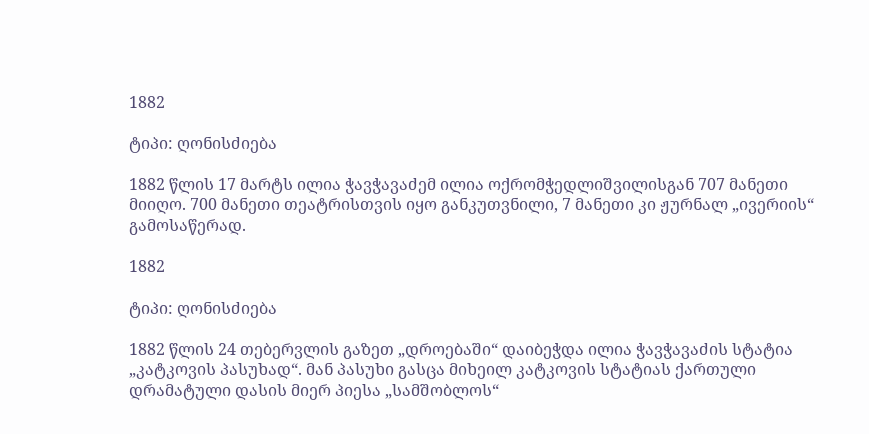1882

ტიპი: ღონისძიება

1882 წლის 17 მარტს ილია ჭავჭავაძემ ილია ოქრომჭედლიშვილისგან 707 მანეთი მიიღო. 700 მანეთი თეატრისთვის იყო განკუთვნილი, 7 მანეთი კი ჟურნალ „ივერიის“ გამოსაწერად.

1882

ტიპი: ღონისძიება

1882 წლის 24 თებერვლის გაზეთ „დროებაში“ დაიბეჭდა ილია ჭავჭავაძის სტატია „კატკოვის პასუხად“. მან პასუხი გასცა მიხეილ კატკოვის სტატიას ქართული დრამატული დასის მიერ პიესა „სამშობლოს“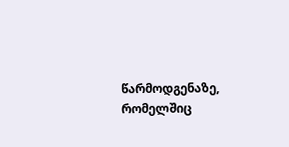წარმოდგენაზე, რომელშიც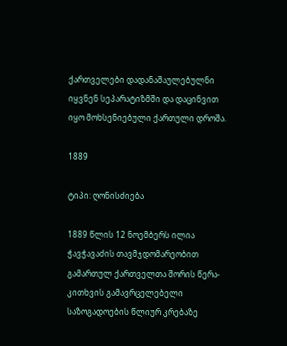ქართველები დადანაშაულებულნი იყვნენ სეპარატიზმში და დაცინვით იყო მოხსენიებული ქართული დროშა.

1889

ტიპი: ღონისძიება

1889 წლის 12 ნოემბერს ილია ჭავჭავაძის თავმჯდომარეობით გამართულ ქართველთა შორის წერა-კითხვის გამავრცელებელი საზოგადოების წლიურ კრებაზე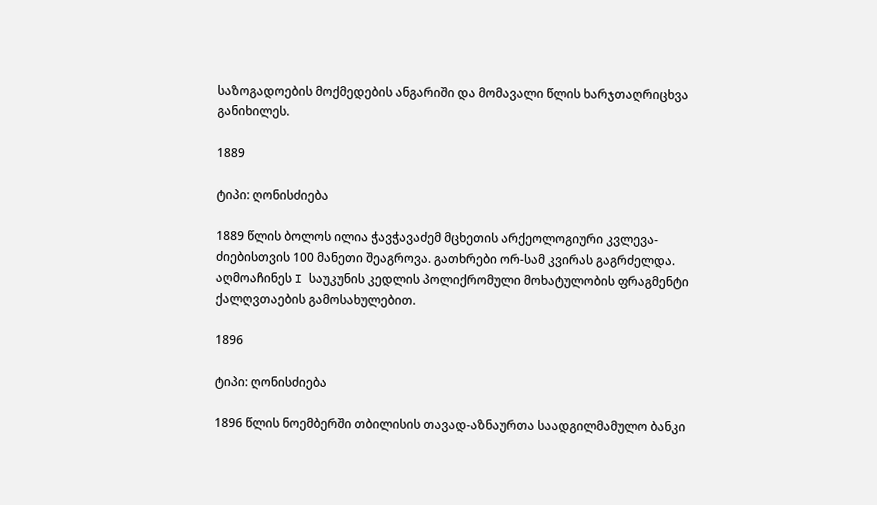საზოგადოების მოქმედების ანგარიში და მომავალი წლის ხარჯთაღრიცხვა განიხილეს.

1889

ტიპი: ღონისძიება

1889 წლის ბოლოს ილია ჭავჭავაძემ მცხეთის არქეოლოგიური კვლევა-ძიებისთვის 100 მანეთი შეაგროვა. გათხრები ორ-სამ კვირას გაგრძელდა. აღმოაჩინეს I საუკუნის კედლის პოლიქრომული მოხატულობის ფრაგმენტი ქალღვთაების გამოსახულებით.

1896

ტიპი: ღონისძიება

1896 წლის ნოემბერში თბილისის თავად-აზნაურთა საადგილმამულო ბანკი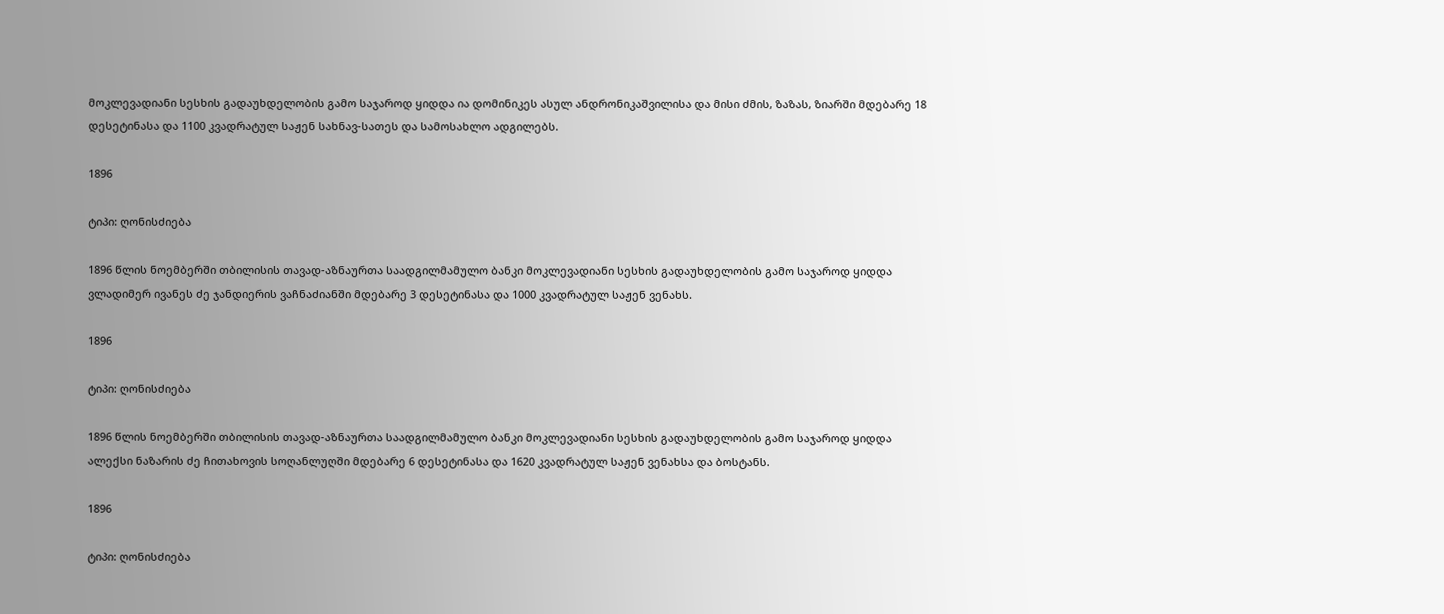მოკლევადიანი სესხის გადაუხდელობის გამო საჯაროდ ყიდდა ია დომინიკეს ასულ ანდრონიკაშვილისა და მისი ძმის, ზაზას, ზიარში მდებარე 18 დესეტინასა და 1100 კვადრატულ საჟენ სახნავ-სათეს და სამოსახლო ადგილებს.

1896

ტიპი: ღონისძიება

1896 წლის ნოემბერში თბილისის თავად-აზნაურთა საადგილმამულო ბანკი მოკლევადიანი სესხის გადაუხდელობის გამო საჯაროდ ყიდდა ვლადიმერ ივანეს ძე ჯანდიერის ვაჩნაძიანში მდებარე 3 დესეტინასა და 1000 კვადრატულ საჟენ ვენახს.

1896

ტიპი: ღონისძიება

1896 წლის ნოემბერში თბილისის თავად-აზნაურთა საადგილმამულო ბანკი მოკლევადიანი სესხის გადაუხდელობის გამო საჯაროდ ყიდდა ალექსი ნაზარის ძე ჩითახოვის სოღანლუღში მდებარე 6 დესეტინასა და 1620 კვადრატულ საჟენ ვენახსა და ბოსტანს.

1896

ტიპი: ღონისძიება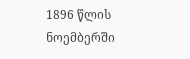1896 წლის ნოემბერში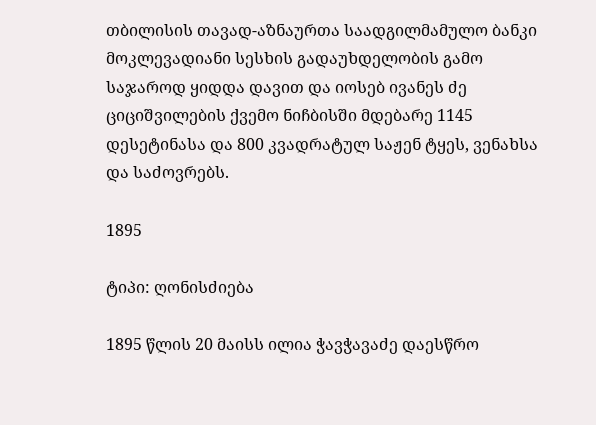თბილისის თავად-აზნაურთა საადგილმამულო ბანკი მოკლევადიანი სესხის გადაუხდელობის გამო საჯაროდ ყიდდა დავით და იოსებ ივანეს ძე ციციშვილების ქვემო ნიჩბისში მდებარე 1145 დესეტინასა და 800 კვადრატულ საჟენ ტყეს, ვენახსა და საძოვრებს.

1895

ტიპი: ღონისძიება

1895 წლის 20 მაისს ილია ჭავჭავაძე დაესწრო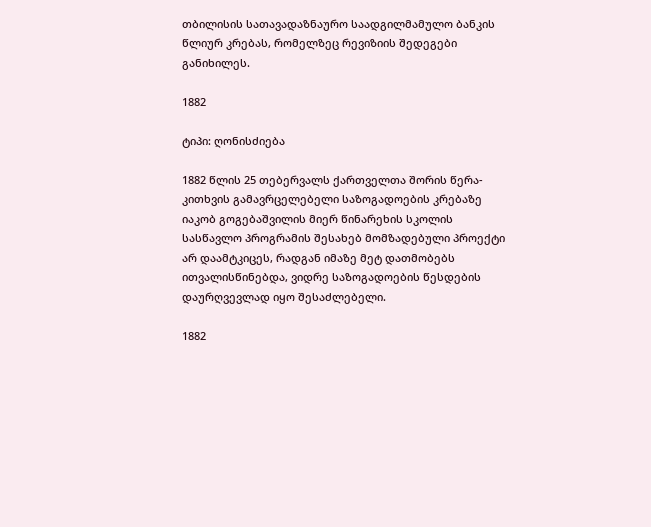თბილისის სათავადაზნაურო საადგილმამულო ბანკის წლიურ კრებას, რომელზეც რევიზიის შედეგები განიხილეს.

1882

ტიპი: ღონისძიება

1882 წლის 25 თებერვალს ქართველთა შორის წერა-კითხვის გამავრცელებელი საზოგადოების კრებაზე იაკობ გოგებაშვილის მიერ წინარეხის სკოლის სასწავლო პროგრამის შესახებ მომზადებული პროექტი არ დაამტკიცეს, რადგან იმაზე მეტ დათმობებს ითვალისწინებდა, ვიდრე საზოგადოების წესდების დაურღვევლად იყო შესაძლებელი.

1882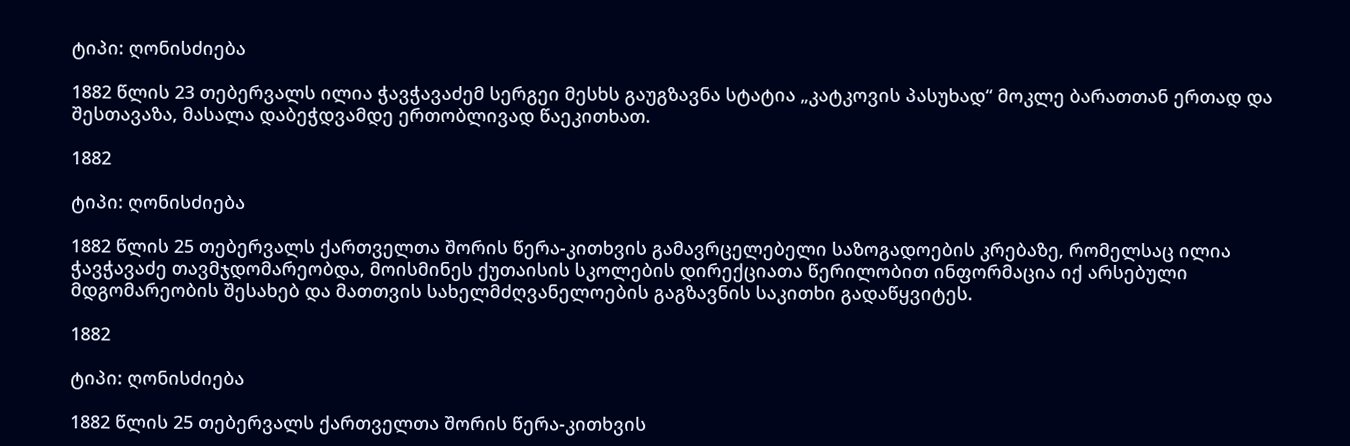ტიპი: ღონისძიება

1882 წლის 23 თებერვალს ილია ჭავჭავაძემ სერგეი მესხს გაუგზავნა სტატია „კატკოვის პასუხად“ მოკლე ბარათთან ერთად და შესთავაზა, მასალა დაბეჭდვამდე ერთობლივად წაეკითხათ.

1882

ტიპი: ღონისძიება

1882 წლის 25 თებერვალს ქართველთა შორის წერა-კითხვის გამავრცელებელი საზოგადოების კრებაზე, რომელსაც ილია ჭავჭავაძე თავმჯდომარეობდა, მოისმინეს ქუთაისის სკოლების დირექციათა წერილობით ინფორმაცია იქ არსებული მდგომარეობის შესახებ და მათთვის სახელმძღვანელოების გაგზავნის საკითხი გადაწყვიტეს.

1882

ტიპი: ღონისძიება

1882 წლის 25 თებერვალს ქართველთა შორის წერა-კითხვის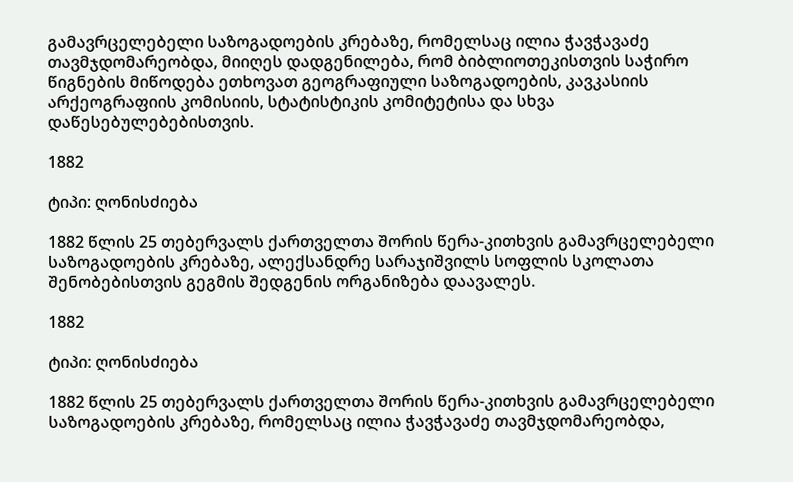გამავრცელებელი საზოგადოების კრებაზე, რომელსაც ილია ჭავჭავაძე თავმჯდომარეობდა, მიიღეს დადგენილება, რომ ბიბლიოთეკისთვის საჭირო წიგნების მიწოდება ეთხოვათ გეოგრაფიული საზოგადოების, კავკასიის არქეოგრაფიის კომისიის, სტატისტიკის კომიტეტისა და სხვა დაწესებულებებისთვის.

1882

ტიპი: ღონისძიება

1882 წლის 25 თებერვალს ქართველთა შორის წერა-კითხვის გამავრცელებელი საზოგადოების კრებაზე, ალექსანდრე სარაჯიშვილს სოფლის სკოლათა შენობებისთვის გეგმის შედგენის ორგანიზება დაავალეს.

1882

ტიპი: ღონისძიება

1882 წლის 25 თებერვალს ქართველთა შორის წერა-კითხვის გამავრცელებელი საზოგადოების კრებაზე, რომელსაც ილია ჭავჭავაძე თავმჯდომარეობდა,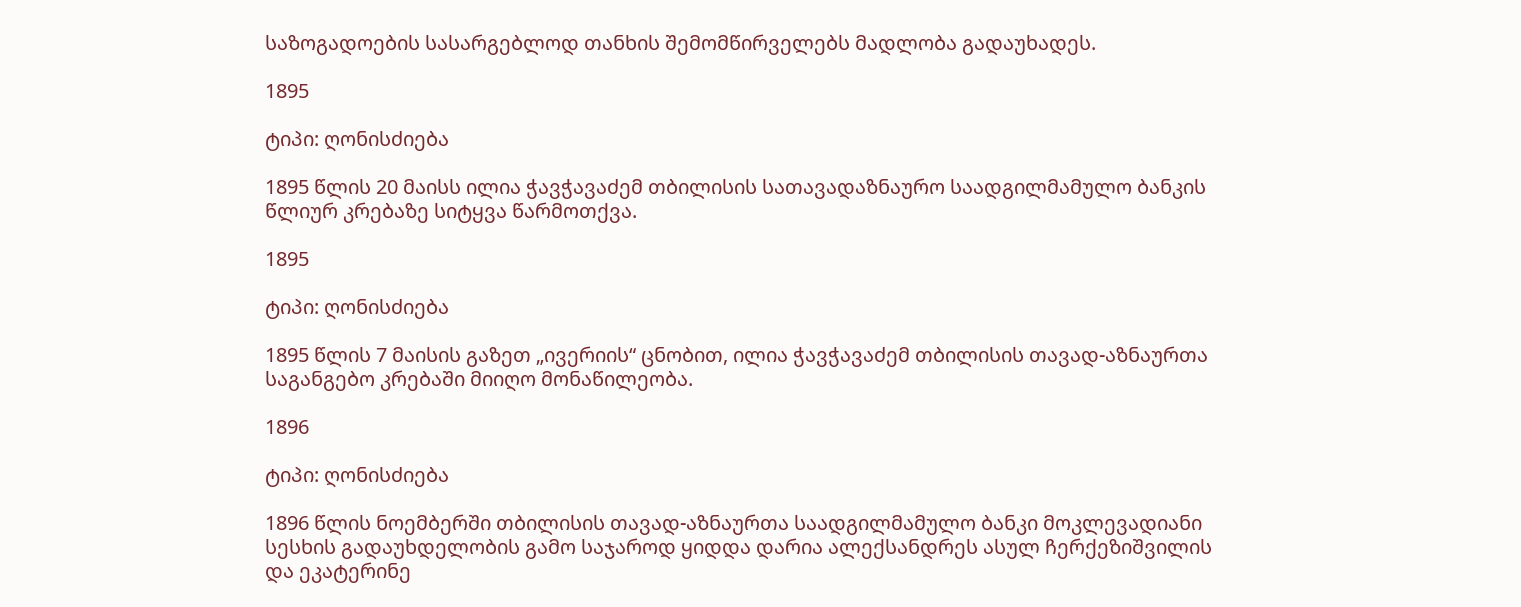საზოგადოების სასარგებლოდ თანხის შემომწირველებს მადლობა გადაუხადეს.

1895

ტიპი: ღონისძიება

1895 წლის 20 მაისს ილია ჭავჭავაძემ თბილისის სათავადაზნაურო საადგილმამულო ბანკის წლიურ კრებაზე სიტყვა წარმოთქვა.

1895

ტიპი: ღონისძიება

1895 წლის 7 მაისის გაზეთ „ივერიის“ ცნობით, ილია ჭავჭავაძემ თბილისის თავად-აზნაურთა საგანგებო კრებაში მიიღო მონაწილეობა.

1896

ტიპი: ღონისძიება

1896 წლის ნოემბერში თბილისის თავად-აზნაურთა საადგილმამულო ბანკი მოკლევადიანი სესხის გადაუხდელობის გამო საჯაროდ ყიდდა დარია ალექსანდრეს ასულ ჩერქეზიშვილის და ეკატერინე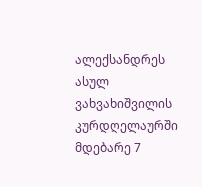ალექსანდრეს ასულ ვახვახიშვილის კურდღელაურში მდებარე 7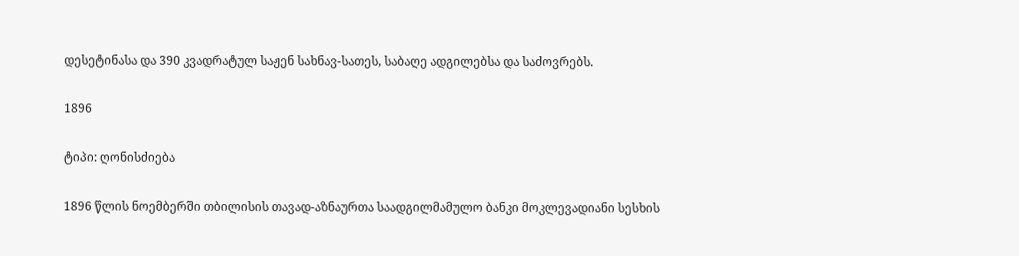დესეტინასა და 390 კვადრატულ საჟენ სახნავ-სათეს, საბაღე ადგილებსა და საძოვრებს.

1896

ტიპი: ღონისძიება

1896 წლის ნოემბერში თბილისის თავად-აზნაურთა საადგილმამულო ბანკი მოკლევადიანი სესხის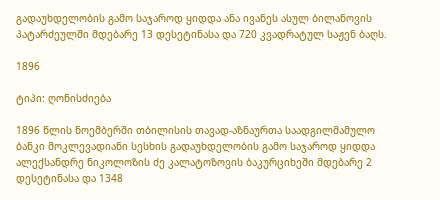გადაუხდელობის გამო საჯაროდ ყიდდა ანა ივანეს ასულ ბილანოვის პატარძეულში მდებარე 13 დესეტინასა და 720 კვადრატულ საჟენ ბაღს.

1896

ტიპი: ღონისძიება

1896 წლის ნოემბერში თბილისის თავად-აზნაურთა საადგილმამულო ბანკი მოკლევადიანი სესხის გადაუხდელობის გამო საჯაროდ ყიდდა ალექსანდრე ნიკოლოზის ძე კალატოზოვის ბაკურციხეში მდებარე 2 დესეტინასა და 1348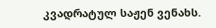კვადრატულ საჟენ ვენახს.